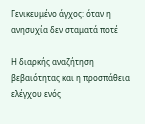Γενικευμένο άγχος: όταν η ανησυχία δεν σταματά ποτέ

Η διαρκής αναζήτηση βεβαιότητας και η προσπάθεια ελέγχου ενός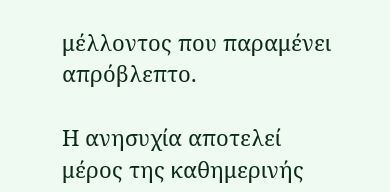μέλλοντος που παραμένει απρόβλεπτο.

Η ανησυχία αποτελεί μέρος της καθημερινής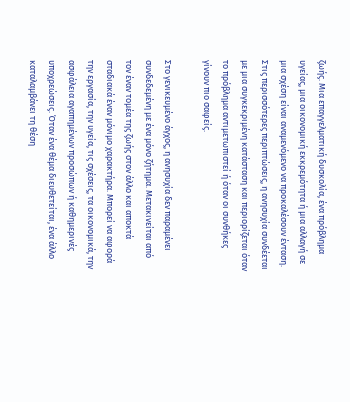ζωής. Μια επαγγελματική δυσκολία, ένα πρόβλημα υγείας, μια οικονομική εκκρεμότητα ή μια αλλαγή σε μια σχέση είναι αναμενόμενο να προκαλέσουν ένταση. Στις περισσότερες περιπτώσεις, η ανησυχία συνδέεται με μια συγκεκριμένη κατάσταση και περιορίζεται όταν το πρόβλημα αντιμετωπιστεί ή όταν οι συνθήκες γίνουν πιο σαφείς.

Στο γενικευμένο άγχος, η ανησυχία δεν παραμένει συνδεδεμένη με ένα μόνο ζήτημα. Μετακινείται από τον έναν τομέα της ζωής στον άλλο και αποκτά σταδιακά έναν μόνιμο χαρακτήρα. Μπορεί να αφορά την εργασία, την υγεία, τις σχέσεις, τα οικονομικά, την ασφάλεια αγαπημένων προσώπων ή καθημερινές υποχρεώσεις. Όταν ένα θέμα διευθετείται, ένα άλλο καταλαμβάνει τη θέση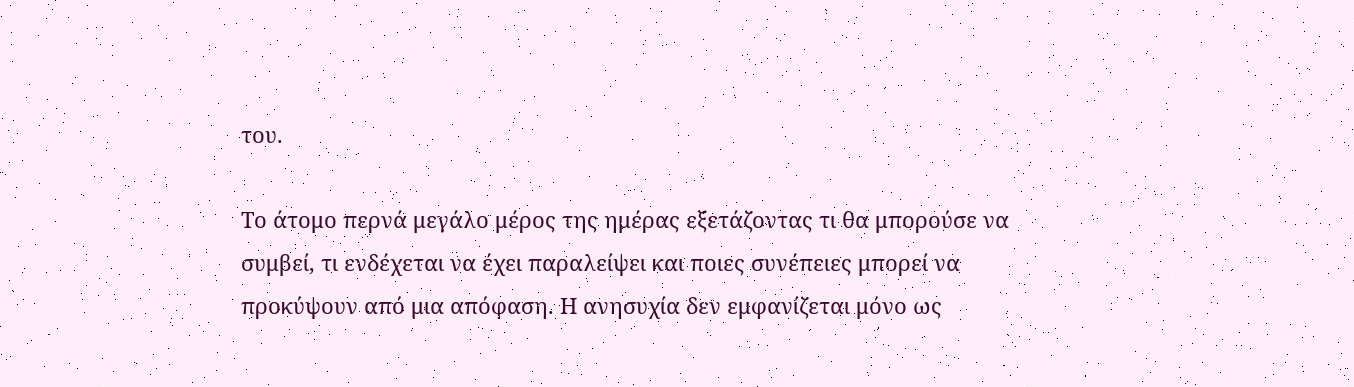του.

Το άτομο περνά μεγάλο μέρος της ημέρας εξετάζοντας τι θα μπορούσε να συμβεί, τι ενδέχεται να έχει παραλείψει και ποιες συνέπειες μπορεί να προκύψουν από μια απόφαση. Η ανησυχία δεν εμφανίζεται μόνο ως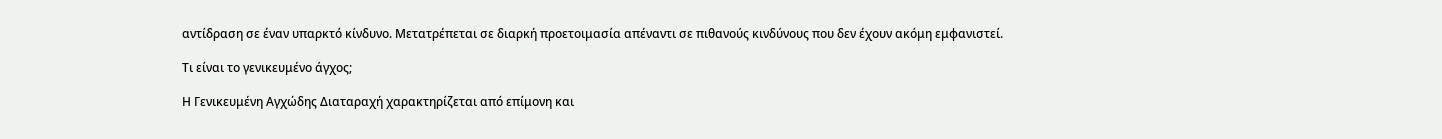αντίδραση σε έναν υπαρκτό κίνδυνο. Μετατρέπεται σε διαρκή προετοιμασία απέναντι σε πιθανούς κινδύνους που δεν έχουν ακόμη εμφανιστεί.

Τι είναι το γενικευμένο άγχος;

Η Γενικευμένη Αγχώδης Διαταραχή χαρακτηρίζεται από επίμονη και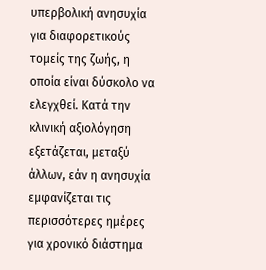υπερβολική ανησυχία για διαφορετικούς τομείς της ζωής, η οποία είναι δύσκολο να ελεγχθεί. Κατά την κλινική αξιολόγηση εξετάζεται, μεταξύ άλλων, εάν η ανησυχία εμφανίζεται τις περισσότερες ημέρες για χρονικό διάστημα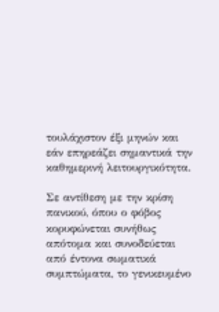τουλάχιστον έξι μηνών και εάν επηρεάζει σημαντικά την καθημερινή λειτουργικότητα.

Σε αντίθεση με την κρίση πανικού, όπου ο φόβος κορυφώνεται συνήθως απότομα και συνοδεύεται από έντονα σωματικά συμπτώματα, το γενικευμένο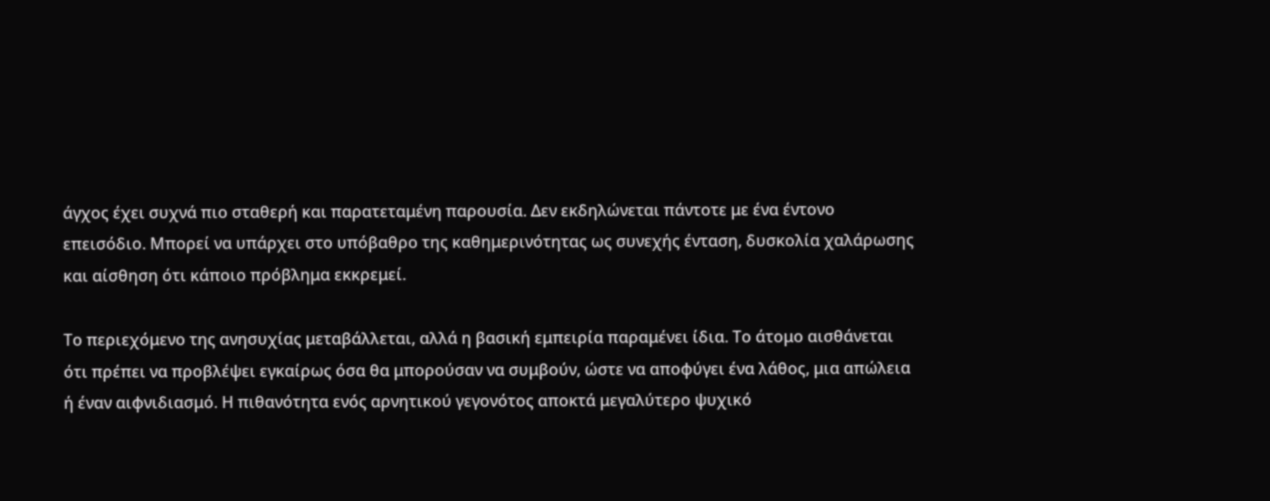άγχος έχει συχνά πιο σταθερή και παρατεταμένη παρουσία. Δεν εκδηλώνεται πάντοτε με ένα έντονο επεισόδιο. Μπορεί να υπάρχει στο υπόβαθρο της καθημερινότητας ως συνεχής ένταση, δυσκολία χαλάρωσης και αίσθηση ότι κάποιο πρόβλημα εκκρεμεί.

Το περιεχόμενο της ανησυχίας μεταβάλλεται, αλλά η βασική εμπειρία παραμένει ίδια. Το άτομο αισθάνεται ότι πρέπει να προβλέψει εγκαίρως όσα θα μπορούσαν να συμβούν, ώστε να αποφύγει ένα λάθος, μια απώλεια ή έναν αιφνιδιασμό. Η πιθανότητα ενός αρνητικού γεγονότος αποκτά μεγαλύτερο ψυχικό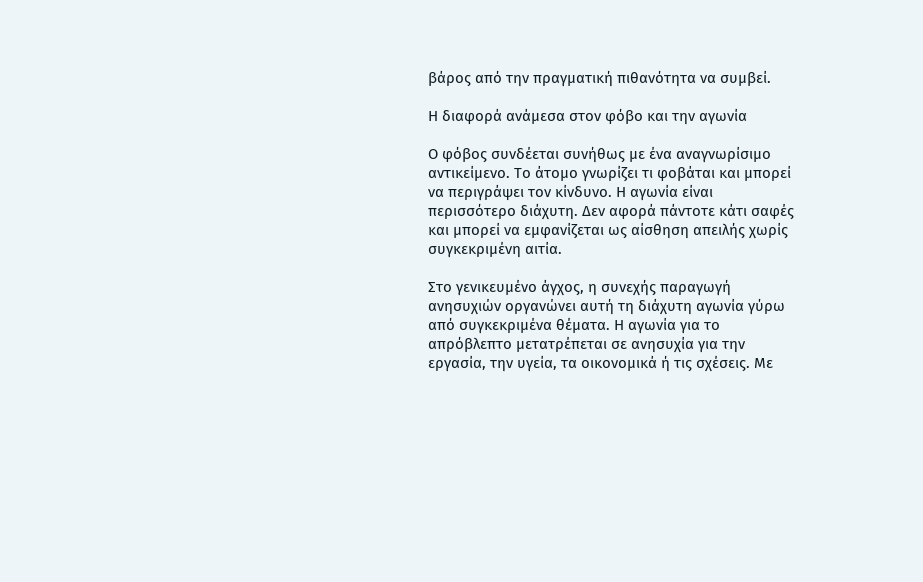βάρος από την πραγματική πιθανότητα να συμβεί.

Η διαφορά ανάμεσα στον φόβο και την αγωνία

Ο φόβος συνδέεται συνήθως με ένα αναγνωρίσιμο αντικείμενο. Το άτομο γνωρίζει τι φοβάται και μπορεί να περιγράψει τον κίνδυνο. Η αγωνία είναι περισσότερο διάχυτη. Δεν αφορά πάντοτε κάτι σαφές και μπορεί να εμφανίζεται ως αίσθηση απειλής χωρίς συγκεκριμένη αιτία.

Στο γενικευμένο άγχος, η συνεχής παραγωγή ανησυχιών οργανώνει αυτή τη διάχυτη αγωνία γύρω από συγκεκριμένα θέματα. Η αγωνία για το απρόβλεπτο μετατρέπεται σε ανησυχία για την εργασία, την υγεία, τα οικονομικά ή τις σχέσεις. Με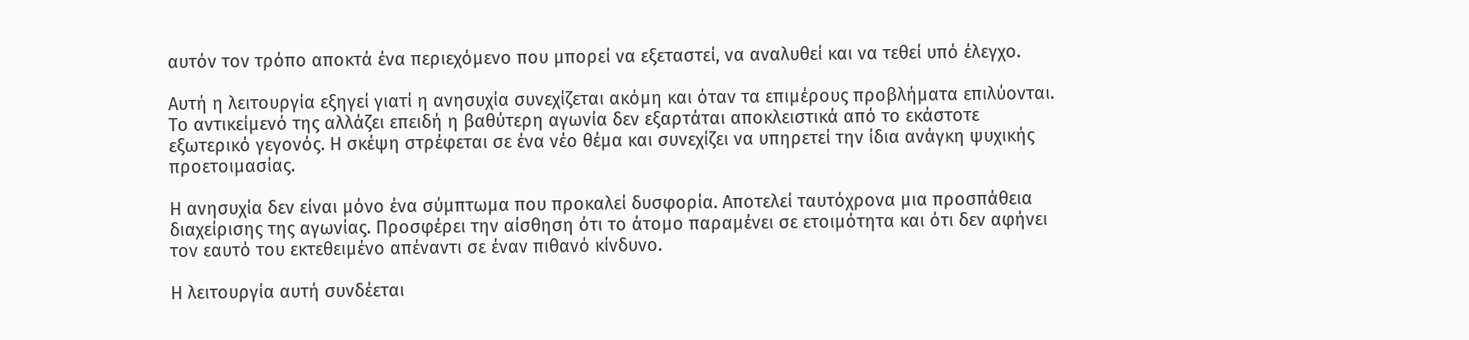αυτόν τον τρόπο αποκτά ένα περιεχόμενο που μπορεί να εξεταστεί, να αναλυθεί και να τεθεί υπό έλεγχο.

Αυτή η λειτουργία εξηγεί γιατί η ανησυχία συνεχίζεται ακόμη και όταν τα επιμέρους προβλήματα επιλύονται. Το αντικείμενό της αλλάζει επειδή η βαθύτερη αγωνία δεν εξαρτάται αποκλειστικά από το εκάστοτε εξωτερικό γεγονός. Η σκέψη στρέφεται σε ένα νέο θέμα και συνεχίζει να υπηρετεί την ίδια ανάγκη ψυχικής προετοιμασίας.

Η ανησυχία δεν είναι μόνο ένα σύμπτωμα που προκαλεί δυσφορία. Αποτελεί ταυτόχρονα μια προσπάθεια διαχείρισης της αγωνίας. Προσφέρει την αίσθηση ότι το άτομο παραμένει σε ετοιμότητα και ότι δεν αφήνει τον εαυτό του εκτεθειμένο απέναντι σε έναν πιθανό κίνδυνο.

Η λειτουργία αυτή συνδέεται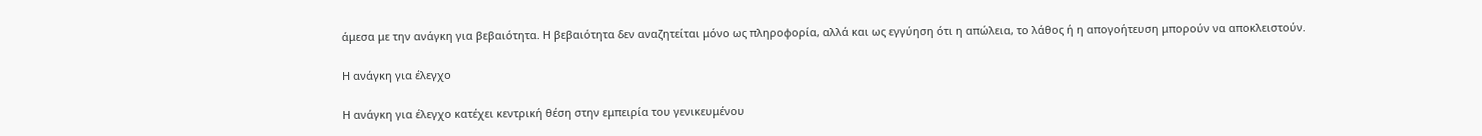άμεσα με την ανάγκη για βεβαιότητα. Η βεβαιότητα δεν αναζητείται μόνο ως πληροφορία, αλλά και ως εγγύηση ότι η απώλεια, το λάθος ή η απογοήτευση μπορούν να αποκλειστούν.

Η ανάγκη για έλεγχο

Η ανάγκη για έλεγχο κατέχει κεντρική θέση στην εμπειρία του γενικευμένου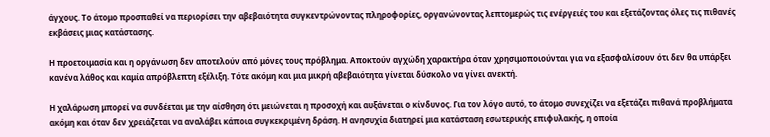άγχους. Το άτομο προσπαθεί να περιορίσει την αβεβαιότητα συγκεντρώνοντας πληροφορίες, οργανώνοντας λεπτομερώς τις ενέργειές του και εξετάζοντας όλες τις πιθανές εκβάσεις μιας κατάστασης.

Η προετοιμασία και η οργάνωση δεν αποτελούν από μόνες τους πρόβλημα. Αποκτούν αγχώδη χαρακτήρα όταν χρησιμοποιούνται για να εξασφαλίσουν ότι δεν θα υπάρξει κανένα λάθος και καμία απρόβλεπτη εξέλιξη. Τότε ακόμη και μια μικρή αβεβαιότητα γίνεται δύσκολο να γίνει ανεκτή.

Η χαλάρωση μπορεί να συνδέεται με την αίσθηση ότι μειώνεται η προσοχή και αυξάνεται ο κίνδυνος. Για τον λόγο αυτό, το άτομο συνεχίζει να εξετάζει πιθανά προβλήματα ακόμη και όταν δεν χρειάζεται να αναλάβει κάποια συγκεκριμένη δράση. Η ανησυχία διατηρεί μια κατάσταση εσωτερικής επιφυλακής, η οποία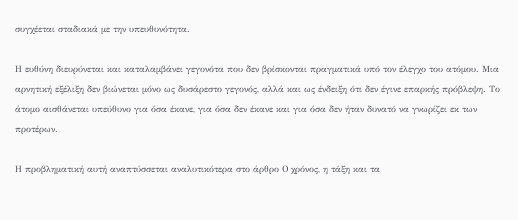συγχέεται σταδιακά με την υπευθυνότητα.

Η ευθύνη διευρύνεται και καταλαμβάνει γεγονότα που δεν βρίσκονται πραγματικά υπό τον έλεγχο του ατόμου. Μια αρνητική εξέλιξη δεν βιώνεται μόνο ως δυσάρεστο γεγονός, αλλά και ως ένδειξη ότι δεν έγινε επαρκής πρόβλεψη. Το άτομο αισθάνεται υπεύθυνο για όσα έκανε, για όσα δεν έκανε και για όσα δεν ήταν δυνατό να γνωρίζει εκ των προτέρων.

Η προβληματική αυτή αναπτύσσεται αναλυτικότερα στο άρθρο Ο χρόνος, η τάξη και τα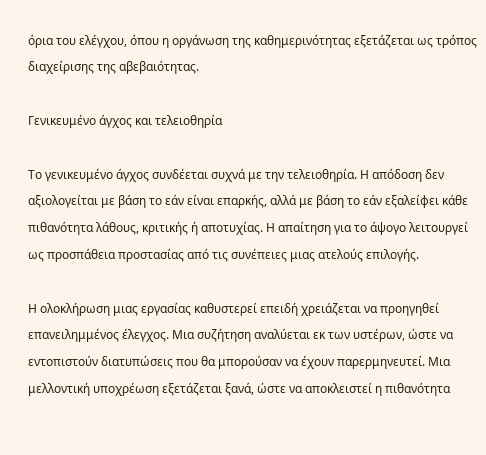όρια του ελέγχου, όπου η οργάνωση της καθημερινότητας εξετάζεται ως τρόπος διαχείρισης της αβεβαιότητας.

Γενικευμένο άγχος και τελειοθηρία

Το γενικευμένο άγχος συνδέεται συχνά με την τελειοθηρία. Η απόδοση δεν αξιολογείται με βάση το εάν είναι επαρκής, αλλά με βάση το εάν εξαλείφει κάθε πιθανότητα λάθους, κριτικής ή αποτυχίας. Η απαίτηση για το άψογο λειτουργεί ως προσπάθεια προστασίας από τις συνέπειες μιας ατελούς επιλογής.

Η ολοκλήρωση μιας εργασίας καθυστερεί επειδή χρειάζεται να προηγηθεί επανειλημμένος έλεγχος. Μια συζήτηση αναλύεται εκ των υστέρων, ώστε να εντοπιστούν διατυπώσεις που θα μπορούσαν να έχουν παρερμηνευτεί. Μια μελλοντική υποχρέωση εξετάζεται ξανά, ώστε να αποκλειστεί η πιθανότητα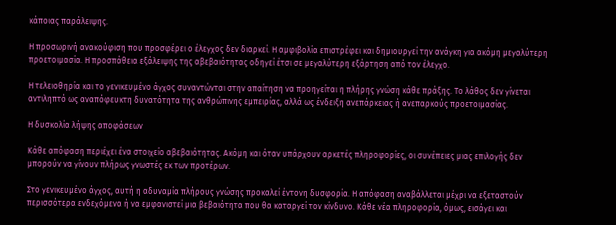κάποιας παράλειψης.

Η προσωρινή ανακούφιση που προσφέρει ο έλεγχος δεν διαρκεί. Η αμφιβολία επιστρέφει και δημιουργεί την ανάγκη για ακόμη μεγαλύτερη προετοιμασία. Η προσπάθεια εξάλειψης της αβεβαιότητας οδηγεί έτσι σε μεγαλύτερη εξάρτηση από τον έλεγχο.

Η τελειοθηρία και το γενικευμένο άγχος συναντώνται στην απαίτηση να προηγείται η πλήρης γνώση κάθε πράξης. Το λάθος δεν γίνεται αντιληπτό ως αναπόφευκτη δυνατότητα της ανθρώπινης εμπειρίας, αλλά ως ένδειξη ανεπάρκειας ή ανεπαρκούς προετοιμασίας.

Η δυσκολία λήψης αποφάσεων

Κάθε απόφαση περιέχει ένα στοιχείο αβεβαιότητας. Ακόμη και όταν υπάρχουν αρκετές πληροφορίες, οι συνέπειες μιας επιλογής δεν μπορούν να γίνουν πλήρως γνωστές εκ των προτέρων.

Στο γενικευμένο άγχος, αυτή η αδυναμία πλήρους γνώσης προκαλεί έντονη δυσφορία. Η απόφαση αναβάλλεται μέχρι να εξεταστούν περισσότερα ενδεχόμενα ή να εμφανιστεί μια βεβαιότητα που θα καταργεί τον κίνδυνο. Κάθε νέα πληροφορία, όμως, εισάγει και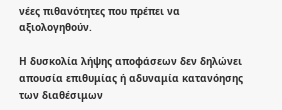νέες πιθανότητες που πρέπει να αξιολογηθούν.

Η δυσκολία λήψης αποφάσεων δεν δηλώνει απουσία επιθυμίας ή αδυναμία κατανόησης των διαθέσιμων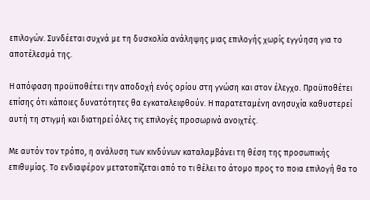επιλογών. Συνδέεται συχνά με τη δυσκολία ανάληψης μιας επιλογής χωρίς εγγύηση για το αποτέλεσμά της.

Η απόφαση προϋποθέτει την αποδοχή ενός ορίου στη γνώση και στον έλεγχο. Προϋποθέτει επίσης ότι κάποιες δυνατότητες θα εγκαταλειφθούν. Η παρατεταμένη ανησυχία καθυστερεί αυτή τη στιγμή και διατηρεί όλες τις επιλογές προσωρινά ανοιχτές.

Με αυτόν τον τρόπο, η ανάλυση των κινδύνων καταλαμβάνει τη θέση της προσωπικής επιθυμίας. Το ενδιαφέρον μετατοπίζεται από το τι θέλει το άτομο προς το ποια επιλογή θα το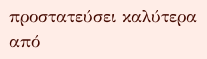προστατεύσει καλύτερα από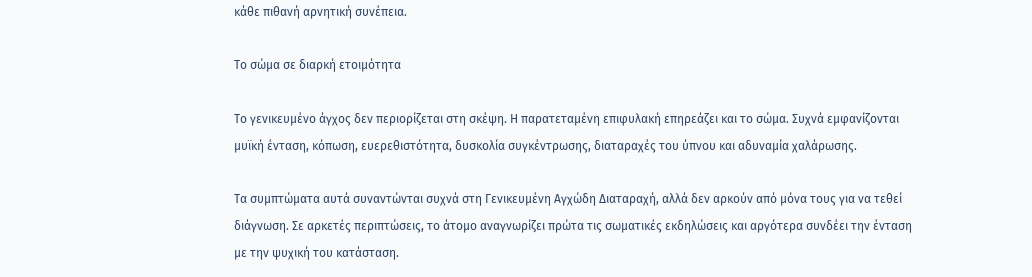κάθε πιθανή αρνητική συνέπεια.

Το σώμα σε διαρκή ετοιμότητα

Το γενικευμένο άγχος δεν περιορίζεται στη σκέψη. Η παρατεταμένη επιφυλακή επηρεάζει και το σώμα. Συχνά εμφανίζονται μυϊκή ένταση, κόπωση, ευερεθιστότητα, δυσκολία συγκέντρωσης, διαταραχές του ύπνου και αδυναμία χαλάρωσης.

Τα συμπτώματα αυτά συναντώνται συχνά στη Γενικευμένη Αγχώδη Διαταραχή, αλλά δεν αρκούν από μόνα τους για να τεθεί διάγνωση. Σε αρκετές περιπτώσεις, το άτομο αναγνωρίζει πρώτα τις σωματικές εκδηλώσεις και αργότερα συνδέει την ένταση με την ψυχική του κατάσταση.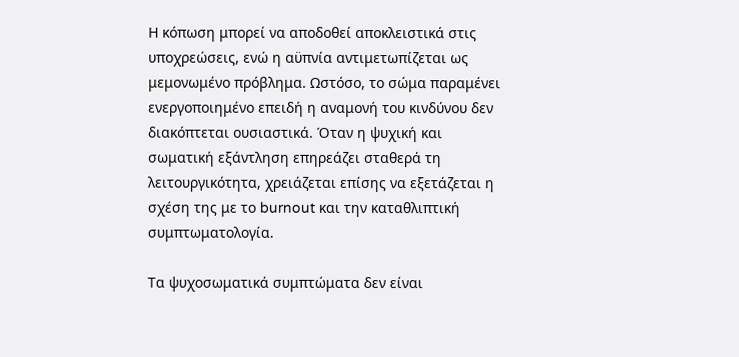Η κόπωση μπορεί να αποδοθεί αποκλειστικά στις υποχρεώσεις, ενώ η αϋπνία αντιμετωπίζεται ως μεμονωμένο πρόβλημα. Ωστόσο, το σώμα παραμένει ενεργοποιημένο επειδή η αναμονή του κινδύνου δεν διακόπτεται ουσιαστικά. Όταν η ψυχική και σωματική εξάντληση επηρεάζει σταθερά τη λειτουργικότητα, χρειάζεται επίσης να εξετάζεται η σχέση της με το burnout και την καταθλιπτική συμπτωματολογία.

Τα ψυχοσωματικά συμπτώματα δεν είναι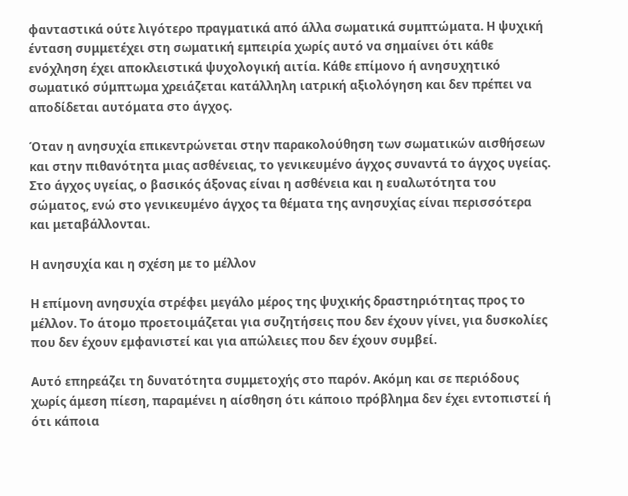φανταστικά ούτε λιγότερο πραγματικά από άλλα σωματικά συμπτώματα. Η ψυχική ένταση συμμετέχει στη σωματική εμπειρία χωρίς αυτό να σημαίνει ότι κάθε ενόχληση έχει αποκλειστικά ψυχολογική αιτία. Κάθε επίμονο ή ανησυχητικό σωματικό σύμπτωμα χρειάζεται κατάλληλη ιατρική αξιολόγηση και δεν πρέπει να αποδίδεται αυτόματα στο άγχος.

Όταν η ανησυχία επικεντρώνεται στην παρακολούθηση των σωματικών αισθήσεων και στην πιθανότητα μιας ασθένειας, το γενικευμένο άγχος συναντά το άγχος υγείας. Στο άγχος υγείας, ο βασικός άξονας είναι η ασθένεια και η ευαλωτότητα του σώματος, ενώ στο γενικευμένο άγχος τα θέματα της ανησυχίας είναι περισσότερα και μεταβάλλονται.

Η ανησυχία και η σχέση με το μέλλον

Η επίμονη ανησυχία στρέφει μεγάλο μέρος της ψυχικής δραστηριότητας προς το μέλλον. Το άτομο προετοιμάζεται για συζητήσεις που δεν έχουν γίνει, για δυσκολίες που δεν έχουν εμφανιστεί και για απώλειες που δεν έχουν συμβεί.

Αυτό επηρεάζει τη δυνατότητα συμμετοχής στο παρόν. Ακόμη και σε περιόδους χωρίς άμεση πίεση, παραμένει η αίσθηση ότι κάποιο πρόβλημα δεν έχει εντοπιστεί ή ότι κάποια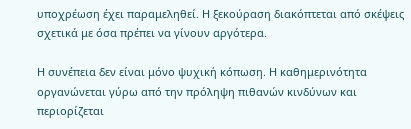υποχρέωση έχει παραμεληθεί. Η ξεκούραση διακόπτεται από σκέψεις σχετικά με όσα πρέπει να γίνουν αργότερα.

Η συνέπεια δεν είναι μόνο ψυχική κόπωση. Η καθημερινότητα οργανώνεται γύρω από την πρόληψη πιθανών κινδύνων και περιορίζεται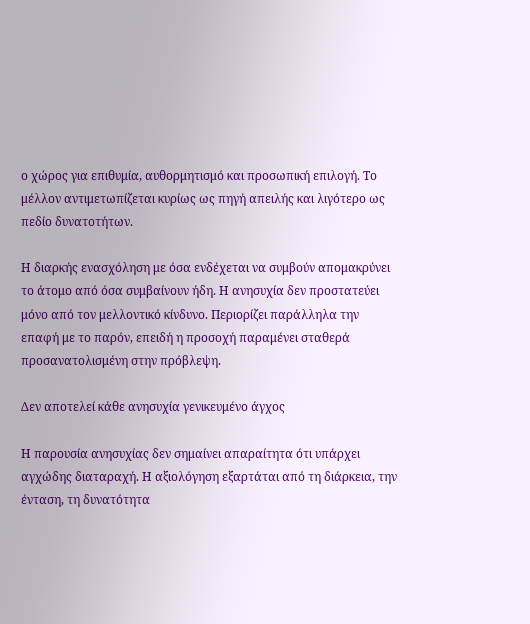ο χώρος για επιθυμία, αυθορμητισμό και προσωπική επιλογή. Το μέλλον αντιμετωπίζεται κυρίως ως πηγή απειλής και λιγότερο ως πεδίο δυνατοτήτων.

Η διαρκής ενασχόληση με όσα ενδέχεται να συμβούν απομακρύνει το άτομο από όσα συμβαίνουν ήδη. Η ανησυχία δεν προστατεύει μόνο από τον μελλοντικό κίνδυνο. Περιορίζει παράλληλα την επαφή με το παρόν, επειδή η προσοχή παραμένει σταθερά προσανατολισμένη στην πρόβλεψη.

Δεν αποτελεί κάθε ανησυχία γενικευμένο άγχος

Η παρουσία ανησυχίας δεν σημαίνει απαραίτητα ότι υπάρχει αγχώδης διαταραχή. Η αξιολόγηση εξαρτάται από τη διάρκεια, την ένταση, τη δυνατότητα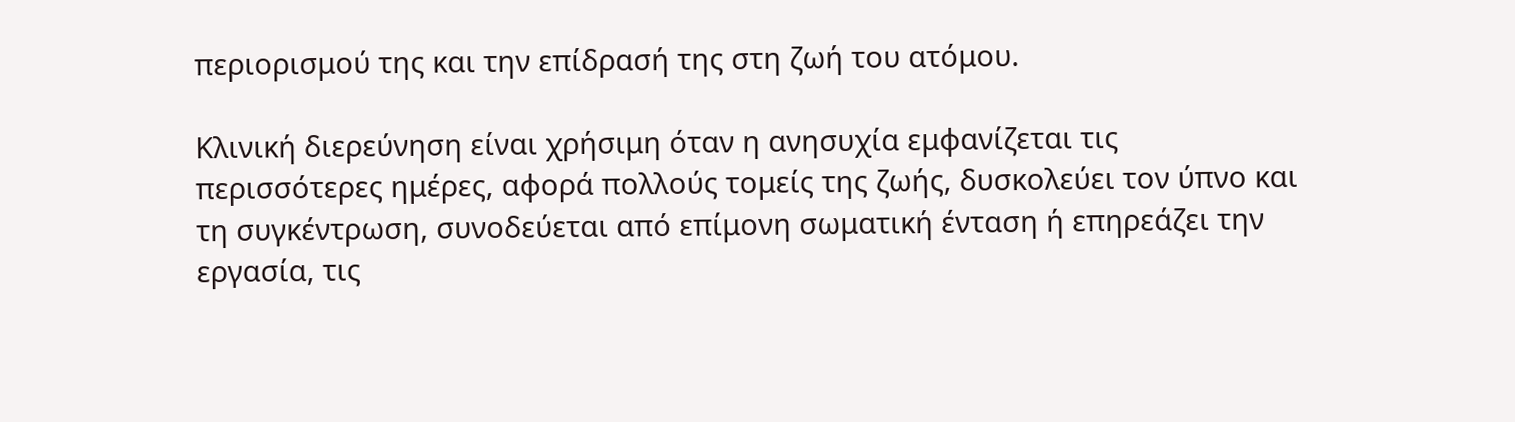περιορισμού της και την επίδρασή της στη ζωή του ατόμου.

Κλινική διερεύνηση είναι χρήσιμη όταν η ανησυχία εμφανίζεται τις περισσότερες ημέρες, αφορά πολλούς τομείς της ζωής, δυσκολεύει τον ύπνο και τη συγκέντρωση, συνοδεύεται από επίμονη σωματική ένταση ή επηρεάζει την εργασία, τις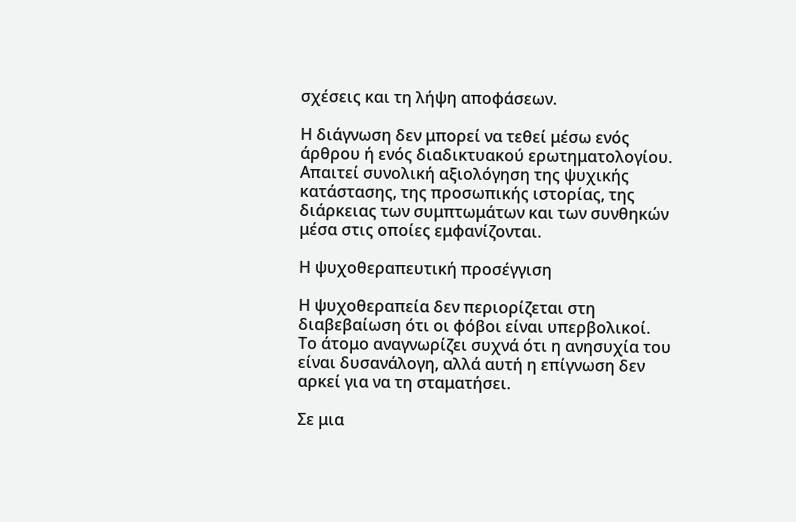σχέσεις και τη λήψη αποφάσεων.

Η διάγνωση δεν μπορεί να τεθεί μέσω ενός άρθρου ή ενός διαδικτυακού ερωτηματολογίου. Απαιτεί συνολική αξιολόγηση της ψυχικής κατάστασης, της προσωπικής ιστορίας, της διάρκειας των συμπτωμάτων και των συνθηκών μέσα στις οποίες εμφανίζονται.

Η ψυχοθεραπευτική προσέγγιση

Η ψυχοθεραπεία δεν περιορίζεται στη διαβεβαίωση ότι οι φόβοι είναι υπερβολικοί. Το άτομο αναγνωρίζει συχνά ότι η ανησυχία του είναι δυσανάλογη, αλλά αυτή η επίγνωση δεν αρκεί για να τη σταματήσει.

Σε μια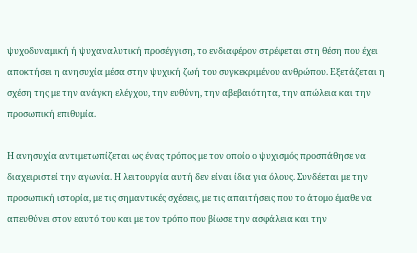ψυχοδυναμική ή ψυχαναλυτική προσέγγιση, το ενδιαφέρον στρέφεται στη θέση που έχει αποκτήσει η ανησυχία μέσα στην ψυχική ζωή του συγκεκριμένου ανθρώπου. Εξετάζεται η σχέση της με την ανάγκη ελέγχου, την ευθύνη, την αβεβαιότητα, την απώλεια και την προσωπική επιθυμία.

Η ανησυχία αντιμετωπίζεται ως ένας τρόπος με τον οποίο ο ψυχισμός προσπάθησε να διαχειριστεί την αγωνία. Η λειτουργία αυτή δεν είναι ίδια για όλους. Συνδέεται με την προσωπική ιστορία, με τις σημαντικές σχέσεις, με τις απαιτήσεις που το άτομο έμαθε να απευθύνει στον εαυτό του και με τον τρόπο που βίωσε την ασφάλεια και την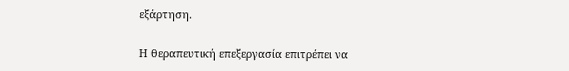εξάρτηση.

Η θεραπευτική επεξεργασία επιτρέπει να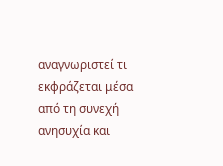αναγνωριστεί τι εκφράζεται μέσα από τη συνεχή ανησυχία και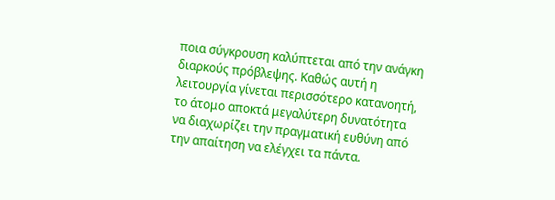ποια σύγκρουση καλύπτεται από την ανάγκη διαρκούς πρόβλεψης. Καθώς αυτή η λειτουργία γίνεται περισσότερο κατανοητή, το άτομο αποκτά μεγαλύτερη δυνατότητα να διαχωρίζει την πραγματική ευθύνη από την απαίτηση να ελέγχει τα πάντα.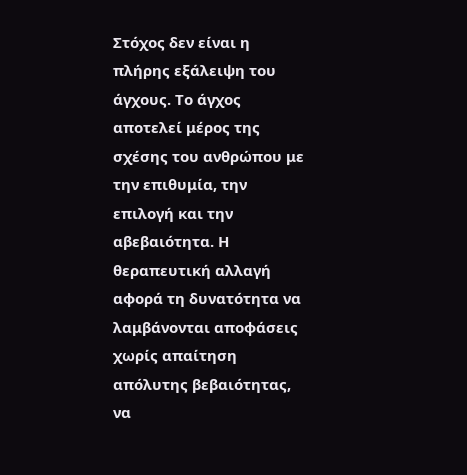Στόχος δεν είναι η πλήρης εξάλειψη του άγχους. Το άγχος αποτελεί μέρος της σχέσης του ανθρώπου με την επιθυμία, την επιλογή και την αβεβαιότητα. Η θεραπευτική αλλαγή αφορά τη δυνατότητα να λαμβάνονται αποφάσεις χωρίς απαίτηση απόλυτης βεβαιότητας, να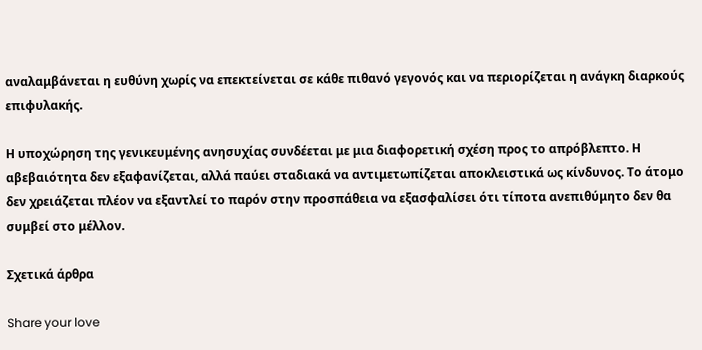αναλαμβάνεται η ευθύνη χωρίς να επεκτείνεται σε κάθε πιθανό γεγονός και να περιορίζεται η ανάγκη διαρκούς επιφυλακής.

Η υποχώρηση της γενικευμένης ανησυχίας συνδέεται με μια διαφορετική σχέση προς το απρόβλεπτο. Η αβεβαιότητα δεν εξαφανίζεται, αλλά παύει σταδιακά να αντιμετωπίζεται αποκλειστικά ως κίνδυνος. Το άτομο δεν χρειάζεται πλέον να εξαντλεί το παρόν στην προσπάθεια να εξασφαλίσει ότι τίποτα ανεπιθύμητο δεν θα συμβεί στο μέλλον.

Σχετικά άρθρα

Share your love